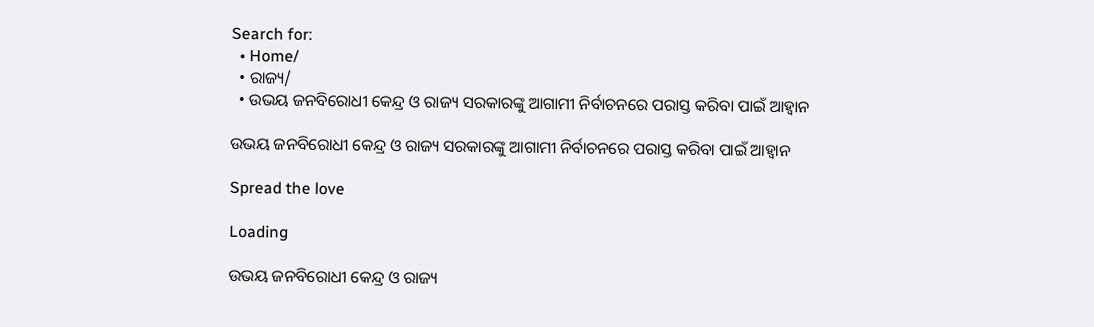Search for:
  • Home/
  • ରାଜ୍ୟ/
  • ଉଭୟ ଜନବିରୋଧୀ କେନ୍ଦ୍ର ଓ ରାଜ୍ୟ ସରକାରଙ୍କୁ ଆଗାମୀ ନିର୍ବାଚନରେ ପରାସ୍ତ କରିବା ପାଇଁ ଆହ୍ୱାନ

ଉଭୟ ଜନବିରୋଧୀ କେନ୍ଦ୍ର ଓ ରାଜ୍ୟ ସରକାରଙ୍କୁ ଆଗାମୀ ନିର୍ବାଚନରେ ପରାସ୍ତ କରିବା ପାଇଁ ଆହ୍ୱାନ

Spread the love

Loading

ଉଭୟ ଜନବିରୋଧୀ କେନ୍ଦ୍ର ଓ ରାଜ୍ୟ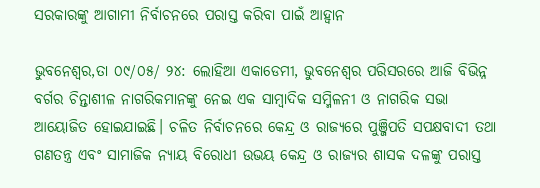ସରକାରଙ୍କୁ ଆଗାମୀ ନିର୍ବାଚନରେ ପରାସ୍ତ କରିବା ପାଇଁ ଆହ୍ୱାନ

ଭୁବନେଶ୍ୱର,ତା ୦୯/୦୫/ ୨୪: ଲୋହିଆ ଏକାଡେମୀ, ଭୁବନେଶ୍ୱର ପରିସରରେ ଆଜି ବିଭିନ୍ନ ବର୍ଗର ଚିନ୍ତାଶୀଳ ନାଗରିକମାନଙ୍କୁ ନେଇ ଏକ ସାମ୍ବାଦିକ ସମ୍ମିଳନୀ ଓ ନାଗରିକ ସଭା ଆୟୋଜିତ ହୋଇଯାଇଛି। ଚଳିତ ନିର୍ବାଚନରେ କେନ୍ଦ୍ର ଓ ରାଜ୍ୟରେ ପୁଞ୍ଜିପତି ସପକ୍ଷବାଦୀ ତଥା ଗଣତନ୍ତ୍ର ଏବଂ ସାମାଜିକ ନ୍ୟାୟ ବିରୋଧୀ ଉଭୟ କେନ୍ଦ୍ର ଓ ରାଜ୍ୟର ଶାସକ ଦଳଙ୍କୁ ପରାସ୍ତ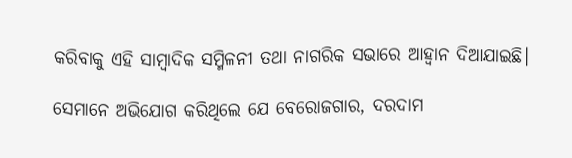କରିବାକୁ ଏହି ସାମ୍ବାଦିକ ସମ୍ମିଳନୀ ତଥା ନାଗରିକ ସଭାରେ ଆହ୍ୱାନ ଦିଆଯାଇଛି।

ସେମାନେ ଅଭିଯୋଗ କରିଥିଲେ ଯେ ବେରୋଜଗାର, ଦରଦାମ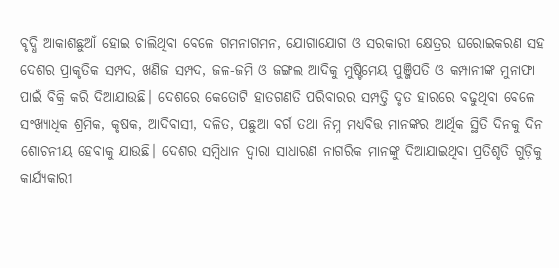ବୃଦ୍ଧି ଆକାଶଛୁଆଁ ହୋଇ ଚାଲିଥିବା ବେଳେ ଗମନାଗମନ, ଯୋଗାଯୋଗ ଓ ସରକାରୀ କ୍ଷେତ୍ରର ଘରୋଇକରଣ ସହ ଦେଶର ପ୍ରାକୃତିକ ସମ୍ପଦ, ଖଣିଜ ସମ୍ପଦ, ଜଳ-ଜମି ଓ ଜଙ୍ଗଲ ଆଦିକୁ ମୁଷ୍ଟିମେୟ ପୁଞ୍ଜିପତି ଓ କମ୍ପାନୀଙ୍କ ମୁନାଫା ପାଇଁ ବିକ୍ରି କରି ଦିଆଯାଉଛି। ଦେଶରେ କେତୋଟି ହାତଗଣତି ପରିବାରର ସମ୍ପତ୍ତି ଦୃତ ହାରରେ ବଢୁଥିବା ବେଳେ ସଂଖ୍ୟାଧିକ ଶ୍ରମିକ, କୃଷକ, ଆଦିବାସୀ, ଦଳିତ, ପଛୁଆ ବର୍ଗ ତଥା ନିମ୍ନ ମଧ୍ୟବିତ୍ତ ମାନଙ୍କର ଆର୍ଥିକ ସ୍ଥିତି ଦିନକୁ ଦିନ ଶୋଚନୀୟ ହେବାକୁ ଯାଉଛି। ଦେଶର ସମ୍ବିଧାନ ଦ୍ବାରା ସାଧାରଣ ନାଗରିକ ମାନଙ୍କୁ ଦିଆଯାଇଥିବା ପ୍ରତିଶୃତି ଗୁଡ଼ିକୁ କାର୍ଯ୍ୟକାରୀ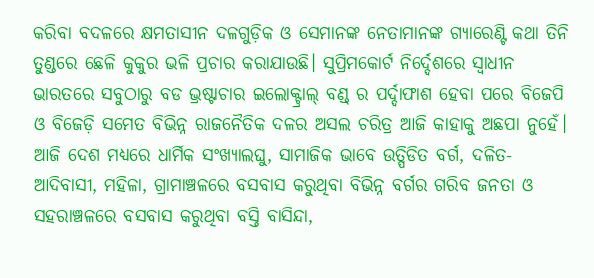କରିବା ବଦଳରେ କ୍ଷମତାସୀନ ଦଳଗୁଡ଼ିକ ଓ ସେମାନଙ୍କ ନେତାମାନଙ୍କ ଗ୍ୟାରେଣ୍ଟି କଥା ତିନି ତୁଣ୍ଡରେ ଛେଳି କୁକୁର ଭଳି ପ୍ରଚାର କରାଯାଉଛି। ସୁପ୍ରିମକୋର୍ଟ ନିର୍ଦ୍ଦେଶରେ ସ୍ୱାଧୀନ ଭାରତରେ ସବୁଠାରୁ ବଡ ଭ୍ରଷ୍ଟାଚାର ଇଲୋକ୍ଟ୍ରାଲ୍ ବଣ୍ଡ୍ ର ପର୍ଦ୍ଦାଫାଶ ହେବା ପରେ ବିଜେପି ଓ ବିଜେଡ଼ି ସମେତ ବିଭିନ୍ନ ରାଜନୈତିକ ଦଳର ଅସଲ ଚରିତ୍ର ଆଜି କାହାକୁ ଅଛପା ନୁହେଁ।
ଆଜି ଦେଶ ମଧ୍ୟରେ ଧାର୍ମିକ ସଂଖ୍ୟାଲଘୁ, ସାମାଜିକ ଭାବେ ଉତ୍ପିଡିତ ବର୍ଗ, ଦଳିତ-ଆଦିବାସୀ, ମହିଳା, ଗ୍ରାମାଞ୍ଚଳରେ ବସବାସ କରୁଥିବା ବିଭିନ୍ନ ବର୍ଗର ଗରିବ ଜନତା ଓ ସହରାଞ୍ଚଳରେ ବସବାସ କରୁଥିବା ବସ୍ତି ବାସିନ୍ଦା,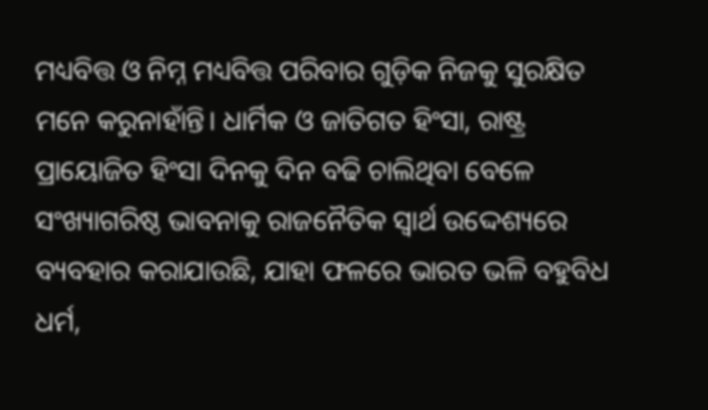ମଧ୍ୟବିତ୍ତ ଓ ନିମ୍ନ ମଧ୍ୟବିତ୍ତ ପରିବାର ଗୁଡ଼ିକ ନିଜକୁ ସୁରକ୍ଷିତ ମନେ କରୁନାହାଁନ୍ତି। ଧାର୍ମିକ ଓ ଜାତିଗତ ହିଂସା, ରାଷ୍ଟ୍ର ପ୍ରାୟୋଜିତ ହିଂସା ଦିନକୁ ଦିନ ବଢି ଚାଲିଥିବା ବେଳେ ସଂଖ୍ୟାଗରିଷ୍ଠ ଭାବନାକୁ ରାଜନୈତିକ ସ୍ୱାର୍ଥ ଉଦ୍ଦେଶ୍ୟରେ ବ୍ୟବହାର କରାଯାଉଛି, ଯାହା ଫଳରେ ଭାରତ ଭଳି ବହୁବିଧ ଧର୍ମ,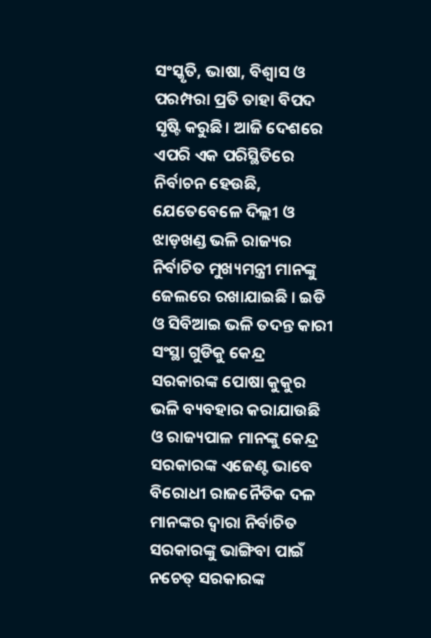ସଂସ୍କୃତି, ଭାଷା, ବିଶ୍ୱାସ ଓ ପରମ୍ପରା ପ୍ରତି ତାହା ବିପଦ ସୃଷ୍ଟି କରୁଛି। ଆଜି ଦେଶରେ ଏପରି ଏକ ପରିସ୍ଥିତିରେ ନିର୍ବାଚନ ହେଉଛି, ଯେତେବେଳେ ଦିଲ୍ଲୀ ଓ ଝାଡ଼ଖଣ୍ଡ ଭଳି ରାଜ୍ୟର ନିର୍ବାଚିତ ମୁଖ୍ୟମନ୍ତ୍ରୀ ମାନଙ୍କୁ ଜେଲରେ ରଖାଯାଇଛି । ଇଡି ଓ ସିବିଆଇ ଭଳି ତଦନ୍ତ କାରୀ ସଂସ୍ଥା ଗୁଡିକୁ କେନ୍ଦ୍ର ସରକାରଙ୍କ ପୋଷା କୁକୁର ଭଳି ବ୍ୟବହାର କରାଯାଉଛି ଓ ରାଜ୍ୟପାଳ ମାନଙ୍କୁ କେନ୍ଦ୍ର ସରକାରଙ୍କ ଏଜେଣ୍ଟ ଭାବେ ବିରୋଧୀ ରାଜନୈତିକ ଦଳ ମାନଙ୍କର ଦ୍ବାରା ନିର୍ବାଚିତ ସରକାରଙ୍କୁ ଭାଙ୍ଗିବା ପାଇଁ ନଚେତ୍ ସରକାରଙ୍କ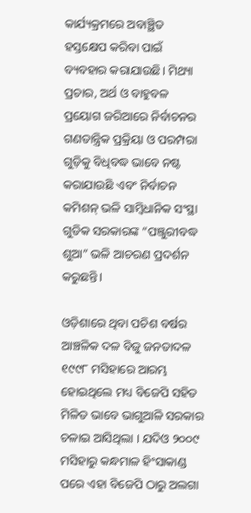କାର୍ଯ୍ୟକ୍ରମରେ ଅବାଞ୍ଛିତ ହସ୍ତକ୍ଷେପ କରିବା ପାଇଁ ବ୍ୟବହାର କରାଯାଉଛି। ମିଥ୍ୟା ପ୍ରଚାର, ଅର୍ଥ ଓ ବାହୁବଳ ପ୍ରୟୋଗ ଜରିଆରେ ନିର୍ବାଚନର ଗଣତାନ୍ତ୍ରିକ ପ୍ରକ୍ରିୟା ଓ ପରମ୍ପରା ଗୁଡ଼ିକୁ ବିଧିବଦ୍ଧ ଭାବେ ନଷ୍ଟ କରାଯାଉଛି ଏବଂ ନିର୍ବାଚନ କମିଶନ୍ ଭଳି ସାମ୍ବିଧାନିକ ସଂସ୍ଥା ଗୁଡିକ ସରକାରଙ୍କ “ପଞ୍ଜୁରୀବଦ୍ଧ ଶୁଆ” ଭଳି ଆଚରଣ ପ୍ରଦର୍ଶନ କରୁଛନ୍ତି।

ଓଡ଼ିଶାରେ ଥିବା ପଚିଶ ବର୍ଷର ଆଞ୍ଚଳିକ ଦଳ ବିଜୁ ଜନତାଦଳ ୧୯୯୮ ମସିହାରେ ଆରମ୍ଭ ହୋଇଥିଲେ ମଧ୍ୟ ବିଜେପି ସହିତ ମିଳିତ ଭାବେ ଭାଗୁଆଳି ସରକାର ଚଳାଇ ଆସିଥିଲା । ଯଦିଓ ୨୦୦୯ ମସିହାରୁ କନ୍ଧମାଳ ହିଂସାକାଣ୍ଡ ପରେ ଏହା ବିଜେପି ଠାରୁ ଅଲଗା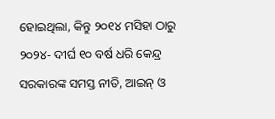ହୋଇଥିଲା, କିନ୍ତୁ ୨୦୧୪ ମସିହା ଠାରୁ ୨୦୨୪- ଦୀର୍ଘ ୧୦ ବର୍ଷ ଧରି କେନ୍ଦ୍ର ସରକାରଙ୍କ ସମସ୍ତ ନୀତି, ଆଇନ୍ ଓ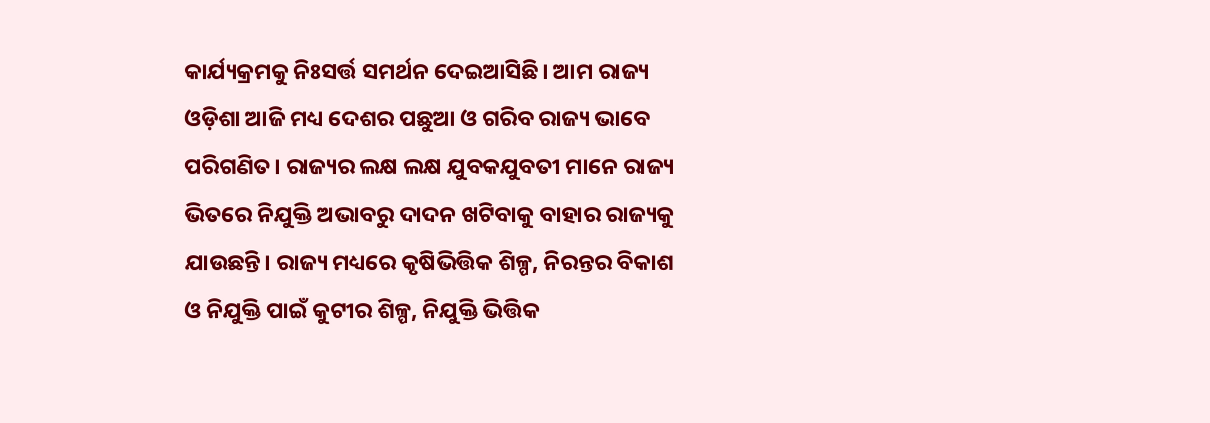କାର୍ଯ୍ୟକ୍ରମକୁ ନିଃସର୍ତ୍ତ ସମର୍ଥନ ଦେଇଆସିଛି। ଆମ ରାଜ୍ୟ ଓଡ଼ିଶା ଆଜି ମଧ୍ୟ ଦେଶର ପଛୁଆ ଓ ଗରିବ ରାଜ୍ୟ ଭାବେ ପରିଗଣିତ। ରାଜ୍ୟର ଲକ୍ଷ ଲକ୍ଷ ଯୁବକଯୁବତୀ ମାନେ ରାଜ୍ୟ ଭିତରେ ନିଯୁକ୍ତି ଅଭାବରୁ ଦାଦନ ଖଟିବାକୁ ବାହାର ରାଜ୍ୟକୁ ଯାଉଛନ୍ତି। ରାଜ୍ୟ ମଧ୍ୟରେ କୃଷିଭିତ୍ତିକ ଶିଳ୍ପ, ନିରନ୍ତର ବିକାଶ ଓ ନିଯୁକ୍ତି ପାଇଁ କୁଟୀର ଶିଳ୍ପ, ନିଯୁକ୍ତି ଭିତ୍ତିକ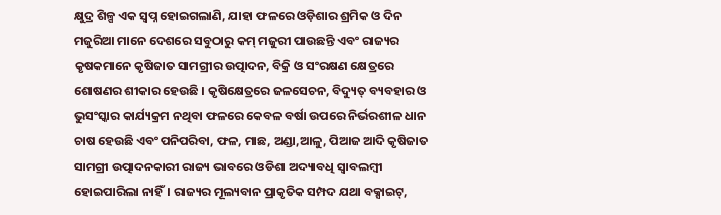କ୍ଷୁଦ୍ର ଶିଳ୍ପ ଏକ ସ୍ୱପ୍ନ ହୋଇଗଲାଣି, ଯାହା ଫଳରେ ଓଡ଼ିଶାର ଶ୍ରମିକ ଓ ଦିନ ମଜୁରିଆ ମାନେ ଦେଶରେ ସବୁଠାରୁ କମ୍ ମଜୁରୀ ପାଉଛନ୍ତି ଏବଂ ରାଜ୍ୟର କୃଷକମାନେ କୃଷିଜାତ ସାମଗ୍ରୀର ଉତ୍ପାଦନ, ବିକ୍ରି ଓ ସଂରକ୍ଷଣ କ୍ଷେତ୍ରରେ ଶୋଷଣର ଶୀକାର ହେଉଛି । କୃଷିକ୍ଷେତ୍ରରେ ଜଳସେଚନ, ବିଦ୍ୟୁତ୍ ବ୍ୟବହାର ଓ ଭୁସଂସ୍କାର କାର୍ଯ୍ୟକ୍ରମ ନଥିବା ଫଳରେ କେବଳ ବର୍ଷା ଉପରେ ନିର୍ଭରଶୀଳ ଧାନ ଚାଷ ହେଉଛି ଏବଂ ପନିପରିବା, ଫଳ, ମାଛ, ଅଣ୍ଡା,ଆଳୁ, ପିଆଜ ଆଦି କୃଷିଜାତ ସାମଗ୍ରୀ ଉତ୍ପାଦନକାରୀ ରାଜ୍ୟ ଭାବରେ ଓଡିଶା ଅଦ୍ୟାବଧି ସ୍ୱାବଲମ୍ବୀ ହୋଇପାରିଲା ନାହିଁ। ରାଜ୍ୟର ମୂଲ୍ୟବାନ ପ୍ରାକୃତିକ ସମ୍ପଦ ଯଥା ବକ୍ସାଇଟ୍,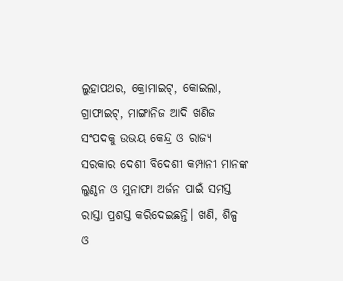ଲୁହାପଥର, କ୍ରୋମାଇଟ୍, କୋଇଲା, ଗ୍ରାଫାଇଟ୍, ମାଙ୍ଗାନିଜ ଆଦି ଖଣିଜ ସଂପଦକୁ ଉଭୟ କେନ୍ଦ୍ର ଓ ରାଜ୍ୟ ସରକାର ଦେଶୀ ବିଦେଶୀ କମ୍ପାନୀ ମାନଙ୍କ ଲୁଣ୍ଠନ ଓ ମୁନାଫା ଅର୍ଜନ ପାଇଁ ସମସ୍ତ ରାସ୍ତା ପ୍ରଶସ୍ତ କରିଦେଇଛନ୍ତି। ଖଣି, ଶିଳ୍ପ ଓ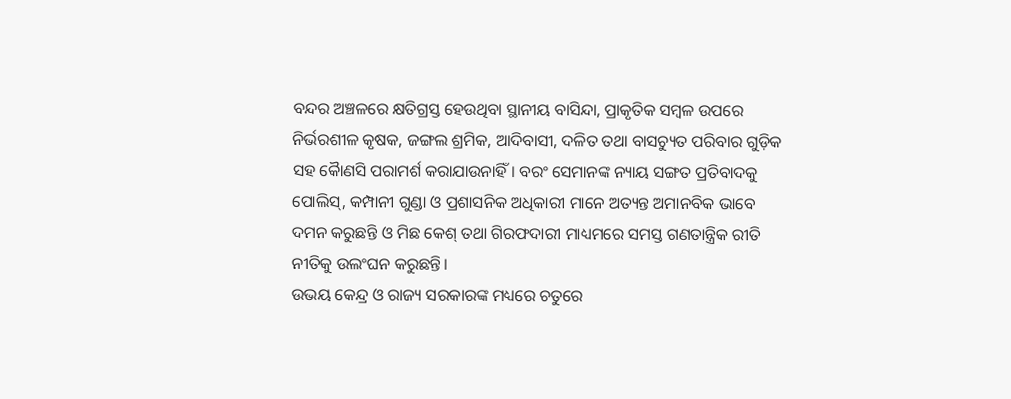ବନ୍ଦର ଅଞ୍ଚଳରେ କ୍ଷତିଗ୍ରସ୍ତ ହେଉଥିବା ସ୍ଥାନୀୟ ବାସିନ୍ଦା, ପ୍ରାକୃତିକ ସମ୍ବଳ ଉପରେ ନିର୍ଭରଶୀଳ କୃଷକ, ଜଙ୍ଗଲ ଶ୍ରମିକ, ଆଦିବାସୀ, ଦଳିତ ତଥା ବାସଚ୍ୟୁତ ପରିବାର ଗୁଡ଼ିକ ସହ କୈାଣସି ପରାମର୍ଶ କରାଯାଉନାହିଁ। ବରଂ ସେମାନଙ୍କ ନ୍ୟାୟ ସଙ୍ଗତ ପ୍ରତିବାଦକୁ ପୋଲିସ୍, କମ୍ପାନୀ ଗୁଣ୍ଡା ଓ ପ୍ରଶାସନିକ ଅଧିକାରୀ ମାନେ ଅତ୍ୟନ୍ତ ଅମାନବିକ ଭାବେ ଦମନ କରୁଛନ୍ତି ଓ ମିଛ କେଶ୍ ତଥା ଗିରଫଦାରୀ ମାଧ୍ୟମରେ ସମସ୍ତ ଗଣତାନ୍ତ୍ରିକ ରୀତି ନୀତିକୁ ଉଲଂଘନ କରୁଛନ୍ତି।
ଉଭୟ କେନ୍ଦ୍ର ଓ ରାଜ୍ୟ ସରକାରଙ୍କ ମଧ୍ୟରେ ଚତୁରେ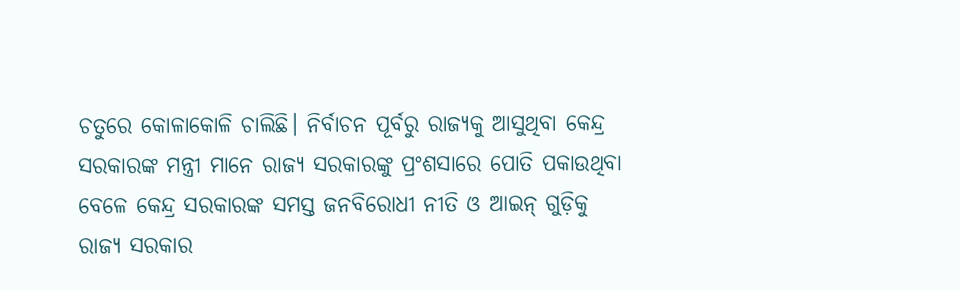ଚତୁରେ କୋଳାକୋଳି ଚାଲିଛି। ନିର୍ବାଚନ ପୂର୍ବରୁ ରାଜ୍ୟକୁ ଆସୁଥିବା କେନ୍ଦ୍ର ସରକାରଙ୍କ ମନ୍ତ୍ରୀ ମାନେ ରାଜ୍ୟ ସରକାରଙ୍କୁ ପ୍ରଂଶସାରେ ପୋତି ପକାଉଥିବା ବେଳେ କେନ୍ଦ୍ର ସରକାରଙ୍କ ସମସ୍ତ ଜନବିରୋଧୀ ନୀତି ଓ ଆଇନ୍ ଗୁଡ଼ିକୁ ରାଜ୍ୟ ସରକାର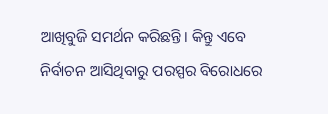ଆଖିବୁଜି ସମର୍ଥନ କରିଛନ୍ତି। କିନ୍ତୁ ଏବେ ନିର୍ବାଚନ ଆସିଥିବାରୁ ପରସ୍ପର ବିରୋଧରେ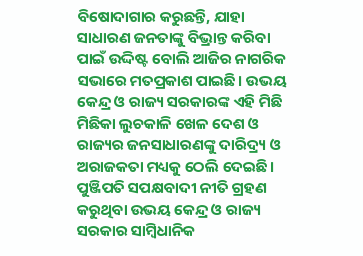ବିଷୋଦାଗାର କରୁଛନ୍ତି, ଯାହା ସାଧାରଣ ଜନତାଙ୍କୁ ବିଭ୍ରାନ୍ତ କରିବା ପାଇଁ ଉଦ୍ଦିଷ୍ଟ ବୋଲି ଆଜିର ନାଗରିକ ସଭାରେ ମତପ୍ରକାଶ ପାଇଛି। ଉଭୟ‌ କେନ୍ଦ୍ର ଓ ରାଜ୍ୟ ସରକାରଙ୍କ ଏହି ମିଛି ମିଛିକା ଲୁଚକାଳି ଖେଳ ଦେଶ ଓ ରାଜ୍ୟର ଜନସାଧାରଣଙ୍କୁ ଦାରିଦ୍ର୍ୟ ଓ ଅରାଜକତା ମଧ୍ୟକୁ ଠେଲି ଦେଇଛି। ପୁଞ୍ଜିପତି ସପକ୍ଷବାଦୀ ନୀତି ଗ୍ରହଣ କରୁଥିବା ଉଭୟ କେନ୍ଦ୍ର ଓ ରାଜ୍ୟ ସରକାର ସାମ୍ବିଧାନିକ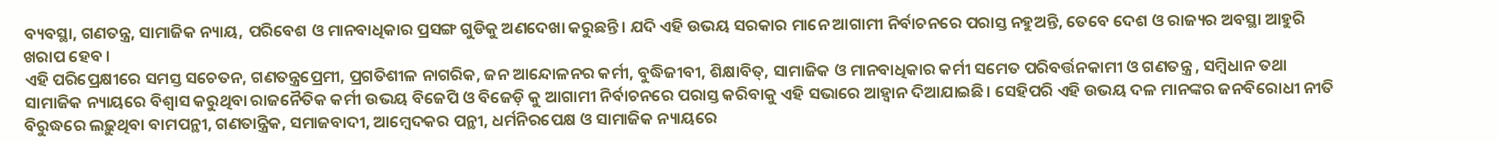ବ୍ୟବସ୍ଥା, ଗଣତନ୍ତ୍ର, ସାମାଜିକ ନ୍ୟାୟ, ପରିବେଶ ଓ ମାନବାଧିକାର ପ୍ରସଙ୍ଗ ଗୁଡିକୁ ଅଣଦେଖା କରୁଛନ୍ତି। ଯଦି ଏହି ଉଭୟ ସରକାର ମାନେ ଆଗାମୀ ନିର୍ବାଚନରେ ପରାସ୍ତ ନହୁଅନ୍ତି, ତେବେ ଦେଶ ଓ ରାଜ୍ୟର ଅବସ୍ଥା ଆହୁରି ଖରାପ ହେବ ।
ଏହି ପରିପ୍ରେକ୍ଷୀରେ ସମସ୍ତ ସଚେତନ, ଗଣତନ୍ତ୍ରପ୍ରେମୀ, ପ୍ରଗତିଶୀଳ ନାଗରିକ, ଜନ ଆନ୍ଦୋଳନର କର୍ମୀ, ବୁଦ୍ଧିଜୀବୀ, ଶିକ୍ଷାବିତ୍, ସାମାଜିକ ଓ ମାନବାଧିକାର କର୍ମୀ ସମେତ ପରିବର୍ତ୍ତନକାମୀ ଓ ଗଣତନ୍ତ୍ର , ସମ୍ବିଧାନ ତଥା ସାମାଜିକ ନ୍ୟାୟରେ ବିଶ୍ୱାସ କରୁଥିବା ରାଜନୈତିକ କର୍ମୀ ଉଭୟ ବିଜେପି ଓ ବିଜେଡ଼ି କୁ ଆଗାମୀ ନିର୍ବାଚନରେ ପରାସ୍ତ କରିବାକୁ ଏହି ସଭାରେ ଆହ୍ୱାନ ଦିଆଯାଇଛି। ସେହିପରି ଏହି ଉଭୟ ଦଳ ମାନଙ୍କର ଜନବିରୋଧୀ ନୀତି ବିରୁଦ୍ଧରେ ଲଢ଼ୁଥିବା ବାମପନ୍ଥୀ, ଗଣତାନ୍ତ୍ରିକ, ସମାଜବାଦୀ, ଆମ୍ବେଦକର ପନ୍ଥୀ, ଧର୍ମନିରପେକ୍ଷ ଓ ସାମାଜିକ ନ୍ୟାୟରେ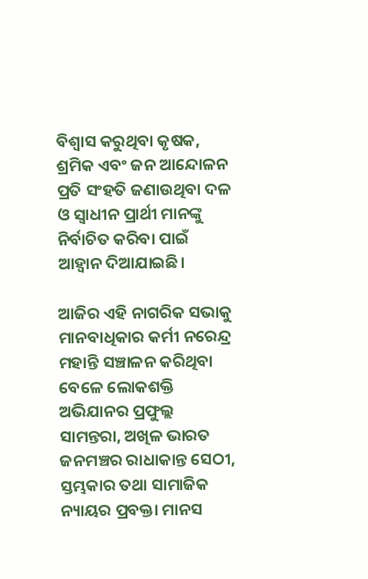ବିଶ୍ୱାସ କରୁଥିବା କୃଷକ, ଶ୍ରମିକ ଏବଂ ଜନ ଆନ୍ଦୋଳନ ପ୍ରତି ସଂହତି ଜଣାଉଥିବା ଦଳ ଓ ସ୍ଵାଧୀନ ପ୍ରାର୍ଥୀ ମାନଙ୍କୁ ନିର୍ବାଚିତ କରିବା ପାଇଁ ଆହ୍ୱାନ ଦିଆଯାଇଛି।

ଆଜିର ଏହି ନାଗରିକ ସଭାକୁ ମାନବାଧିକାର କର୍ମୀ ନରେନ୍ଦ୍ର ମହାନ୍ତି ସଞ୍ଚାଳନ କରିଥିବା ବେଳେ ଲୋକଶକ୍ତି ଅଭିଯାନର ପ୍ରଫୁଲ୍ଲ ସାମନ୍ତରା, ଅଖିଳ ଭାରତ ଜନମଞ୍ଚର ରାଧାକାନ୍ତ ସେଠୀ, ସ୍ତମ୍ଭକାର ତଥା ସାମାଜିକ ନ୍ୟାୟର ପ୍ରବକ୍ତା ମାନସ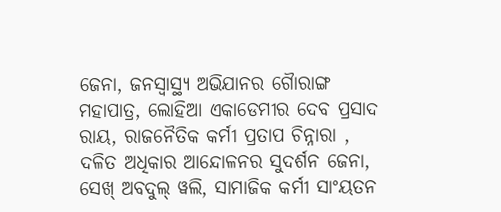ଜେନା, ଜନସ୍ବାସ୍ଥ୍ୟ ଅଭିଯାନର ଗୈାରାଙ୍ଗ ମହାପାତ୍ର, ଲୋହିଆ ଏକାଡେମୀର ଦେବ ପ୍ରସାଦ ରାୟ, ରାଜନୈତିକ କର୍ମୀ ପ୍ରତାପ ଚିନ୍ନାରା , ଦଳିତ ଅଧିକାର ଆନ୍ଦୋଳନର ସୁଦର୍ଶନ ଜେନା,
ସେଖ୍ ଅବଦୁଲ୍ ୱଲି, ସାମାଜିକ କର୍ମୀ ସାଂୟତନ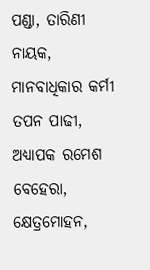ପଣ୍ଡା, ତାରିଣୀ ନାୟକ, ମାନବାଧିକାର କର୍ମୀ ତପନ ପାଢୀ, ଅଧ୍ୟାପକ ରମେଶ ବେହେରା, କ୍ଷେତ୍ରମୋହନ,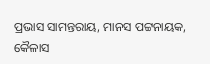ପ୍ରଭାସ ସାମନ୍ତରାୟ, ମାନସ ପଟ୍ଟନାୟକ, କୈଳାସ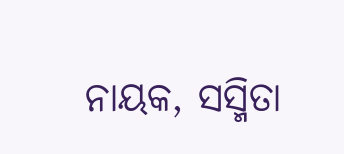ନାୟକ, ସସ୍ମିତା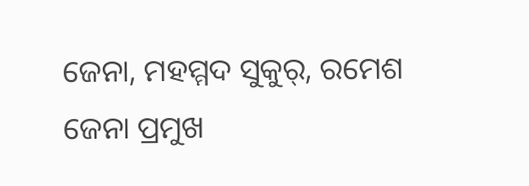ଜେନା, ମହମ୍ମଦ ସୁକୁର୍, ରମେଶ ଜେନା ପ୍ରମୁଖ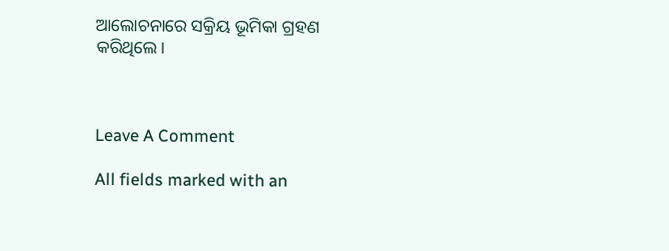ଆଲୋଚନାରେ ସକ୍ରିୟ ଭୂମିକା ଗ୍ରହଣ କରିଥିଲେ।



Leave A Comment

All fields marked with an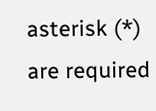asterisk (*) are required